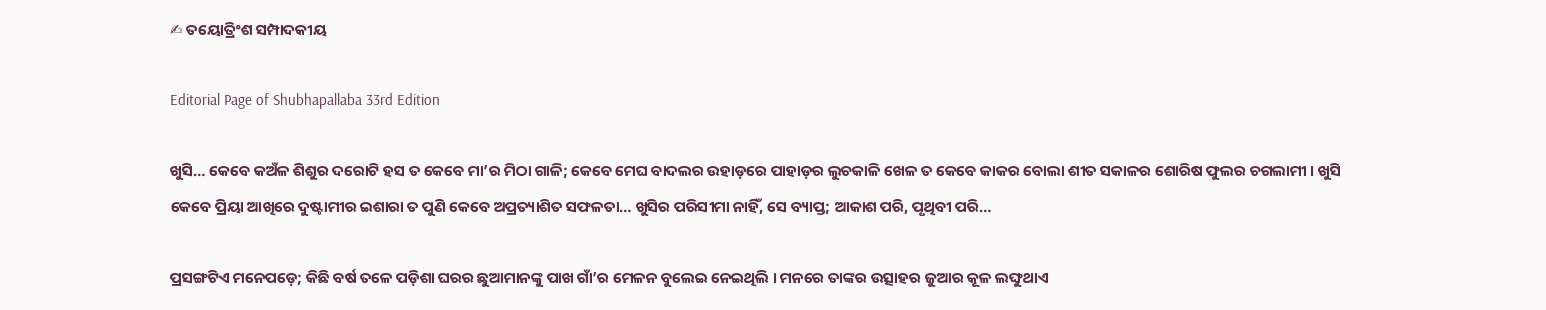✍ ତୟୋତ୍ରିଂଶ ସମ୍ପାଦକୀୟ

Editorial Page of Shubhapallaba 33rd Edition

ଖୁସି… କେବେ କଅଁଳ ଶିଶୁର ଦରୋଟି ହସ ତ କେବେ ମା’ର ମିଠା ଗାଳି; କେବେ ମେଘ ବାଦଲର ଉହାଡ଼ରେ ପାହାଡ଼ର ଲୁଚକାଳି ଖେଳ ତ କେବେ କାକର ବୋଲା ଶୀତ ସକାଳର ଶୋରିଷ ଫୁଲର ଚଗଲାମୀ । ଖୁସି କେବେ ପ୍ରିୟା ଆଖିରେ ଦୁଷ୍ଟାମୀର ଇଶାରା ତ ପୁଣି କେବେ ଅପ୍ରତ୍ୟାଶିତ ସଫଳତା… ଖୁସିର ପରିସୀମା ନାହିଁ, ସେ ବ୍ୟାପ୍ତ; ଆକାଶ ପରି, ପୃଥିବୀ ପରି…

ପ୍ରସଙ୍ଗଟିଏ ମନେପଡ଼େ; କିଛି ବର୍ଷ ତଳେ ପଡ଼ିଶା ଘରର ଛୁଆମାନଙ୍କୁ ପାଖ ଗାଁ’ର ମେଳନ ବୁଲେଇ ନେଇଥିଲି । ମନରେ ତାଙ୍କର ଉତ୍ସାହର ଜୁଆର କୂଳ ଲଙ୍ଘୁଥାଏ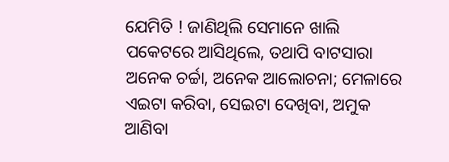ଯେମିତି ! ଜାଣିଥିଲି ସେମାନେ ଖାଲି ପକେଟରେ ଆସିଥିଲେ, ତଥାପି ବାଟସାରା ଅନେକ ଚର୍ଚ୍ଚା, ଅନେକ ଆଲୋଚନା; ମେଳାରେ ଏଇଟା କରିବା, ସେଇଟା ଦେଖିବା, ଅମୁକ ଆଣିବା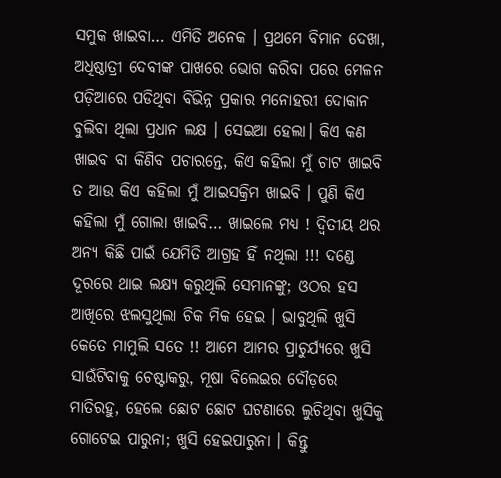ସମୁକ ଖାଇବା… ଏମିତି ଅନେକ । ପ୍ରଥମେ ବିମାନ ଦେଖା, ଅଧିଷ୍ଠାତ୍ରୀ ଦେବୀଙ୍କ ପାଖରେ ଭୋଗ କରିବା ପରେ ମେଳନ ପଡ଼ିଆରେ ପଡିଥିବା ବିଭିନ୍ନ ପ୍ରକାର ମନୋହରୀ ଦୋକାନ ବୁଲିବା ଥିଲା ପ୍ରଧାନ ଲକ୍ଷ । ସେଇଆ ହେଲା। କିଏ କଣ ଖାଇବ ବା କିଣିବ ପଚାରନ୍ତେ, କିଏ କହିଲା ମୁଁ ଚାଟ ଖାଇବି ତ ଆଉ କିଏ କହିଲା ମୁଁ ଆଇସକ୍ରିମ ଖାଇବି । ପୁଣି କିଏ କହିଲା ମୁଁ ଗୋଲା ଖାଇବି… ଖାଇଲେ ମଧ୍ୟ ! ଦ୍ଵିତୀୟ ଥର ଅନ୍ୟ କିଛି ପାଇଁ ଯେମିତି ଆଗ୍ରହ ହିଁ ନଥିଲା !!! ଦଣ୍ଡେ ଦୂରରେ ଥାଇ ଲକ୍ଷ୍ୟ କରୁଥିଲି ସେମାନଙ୍କୁ; ଓଠର ହସ ଆଖିରେ ଝଲସୁଥିଲା ଚିକ ମିକ ହେଇ । ଭାବୁଥିଲି ଖୁସି କେତେ ମାମୁଲି ସତେ !! ଆମେ ଆମର ପ୍ରାଚୁର୍ଯ୍ୟରେ ଖୁସି ସାଉଁଟିବାକୁ ଚେଷ୍ଟାକରୁ, ମୂଷା ବିଲେଇର ଦୌଡ଼ରେ ମାତିରହୁ, ହେଲେ ଛୋଟ ଛୋଟ ଘଟଣାରେ ଲୁଚିଥିବା ଖୁସିକୁ ଗୋଟେଇ ପାରୁନା; ଖୁସି ହେଇପାରୁନା । କିନ୍ତୁ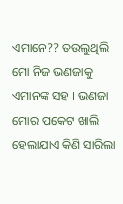ଏମାନେ?? ତଉଲୁଥିଲି ମୋ ନିଜ ଭଣଜାକୁ ଏମାନଙ୍କ ସହ । ଭଣଜା ମୋର ପକେଟ ଖାଲି ହେଲାଯାଏ କିଣି ସାରିଲା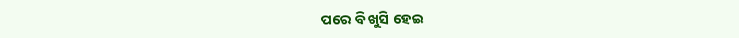ପରେ ବି ଖୁସି ହେଇ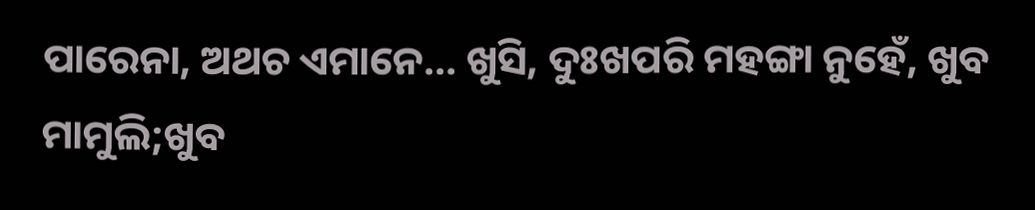ପାରେନା, ଅଥଚ ଏମାନେ… ଖୁସି, ଦୁଃଖପରି ମହଙ୍ଗା ନୁହେଁ, ଖୁବ ମାମୁଲି;ଖୁବ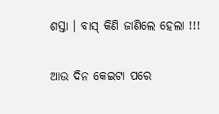ଶସ୍ତା । ବାସ୍ କିଣି ଜାଣିଲେ ହେଲା !!!

ଆଉ ଦିନ କେଇଟା ପରେ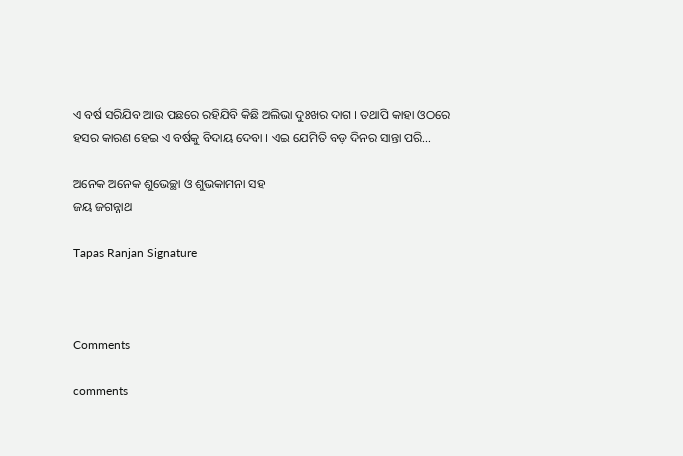ଏ ବର୍ଷ ସରିଯିବ ଆଉ ପଛରେ ରହିଯିବି କିଛି ଅଲିଭା ଦୁଃଖର ଦାଗ । ତଥାପି କାହା ଓଠରେ ହସର କାରଣ ହେଇ ଏ ବର୍ଷକୁ ବିଦାୟ ଦେବା । ଏଇ ଯେମିତି ବଡ଼ ଦିନର ସାନ୍ତା ପରି…

ଅନେକ ଅନେକ ଶୁଭେଚ୍ଛା ଓ ଶୁଭକାମନା ସହ
ଜୟ ଜଗନ୍ନାଥ

Tapas Ranjan Signature



Comments

comments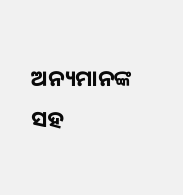ଅନ୍ୟମାନଙ୍କ ସହ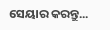ସେୟାର କରନ୍ତୁ...